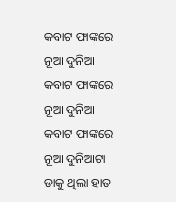କବାଟ ଫାଙ୍କରେ ନୂଆ ଦୁନିଆ
କବାଟ ଫାଙ୍କରେ ନୂଆ ଦୁନିଆ
କବାଟ ଫାଙ୍କରେ ନୂଆ ଦୁନିଆଟା
ଡାକୁ ଥିଲା ହାତ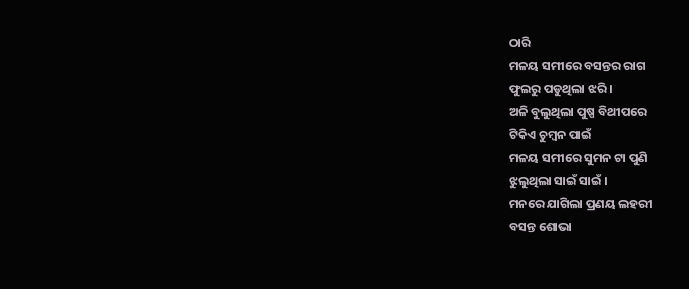ଠାରି
ମଳୟ ସମୀରେ ବସନ୍ତର ରାଗ
ଫୁଲରୁ ପଡୁଥିଲା ଝରି ।
ଅଳି ବୁଲୁଥିଲା ପୁଷ୍ପ ବିଥୀପରେ
ଟିକିଏ ଚୁମ୍ବନ ପାଇଁ
ମଳୟ ସମୀରେ ସୁମନ ଟା ପୁଣି
ଝୁଲୁଥିଲା ସାଇଁ ସାଇଁ ।
ମନରେ ଯାଗିଲା ପ୍ରଣୟ ଲହରୀ
ବସନ୍ତ ଶୋଭା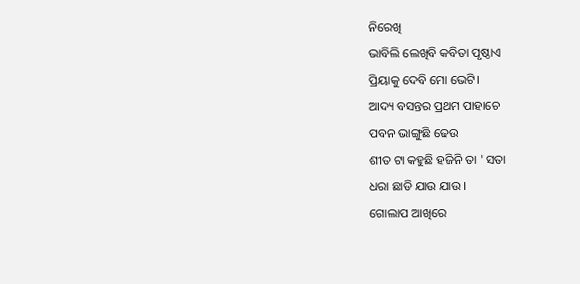ନିରେଖି
ଭାବିଲି ଲେଖିବି କବିତା ପୃଷ୍ଠାଏ
ପ୍ରିୟାକୁ ଦେବି ମୋ ଭେଟି।
ଆଦ୍ୟ ବସନ୍ତର ପ୍ରଥମ ପାହାଚେ
ପବନ ଭାଙ୍ଗୁଛି ଢେଉ
ଶୀତ ଟା କହୁଛି ହଜିନି ତା ' ସତା
ଧରା ଛାଡି ଯାଉ ଯାଉ ।
ଗୋଲାପ ଆଖିରେ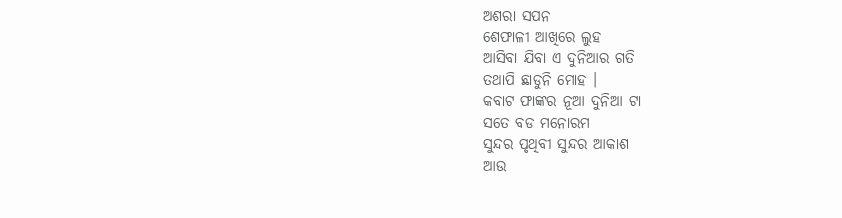ଅଶରା ସପନ
ଶେଫାଳୀ ଆଖିରେ ଲୁହ
ଆସିବା ଯିବା ଏ ଦୁନିଆର ଗତି
ତଥାପି ଛାଡୁନି ମୋହ ।
କବାଟ ଫାଙ୍କର ନୂଆ ଦୁନିଆ ଟା
ସତେ ବଡ ମନୋରମ
ସୁନ୍ଦର ପୃଥିବୀ ସୁନ୍ଦର ଆକାଶ
ଆଉ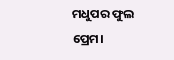ମଧୁପର ଫୁଲ ପ୍ରେମ।